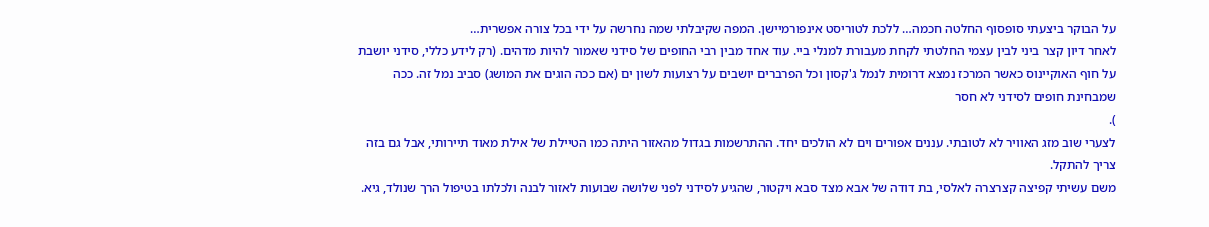על הבוקר ביצעתי סופסוף החלטה חכמה… ללכת לטוריסט אינפורמיישן. המפה שקיבלתי שמה נחרשה על ידי בכל צורה אפשרית…
לאחר דיון קצר ביני לבין עצמי החלטתי לקחת מעבורת למנלי ביי. עוד אחד מבין רבי החופים של סידני שאמור להיות מדהים. (רק לידע כללי, סידני יושבת על חוף האוקיינוס כאשר המרכז נמצא דרומית לנמל ג'קסון וכל הפרברים יושבים על רצועות לשון ים (אם ככה הוגים את המושג) סביב נמל זה. ככה שמבחינת חופים לסידני לא חסר
).
לצערי שוב מזג האוויר לא לטובתי. עננים אפורים וים לא הולכים יחד. ההתרשמות בגדול מהאזור היתה כמו הטיילת של אילת מאוד תיירותי, אבל גם בזה צריך להתקל.
משם עשיתי קפיצה קצרצרה לאלסי, בת דודה של אבא מצד סבא ויקטור, שהגיע לסידני לפני שלושה שבועות לאזור לבנה ולכלתו בטיפול הרך שנולד, גיא.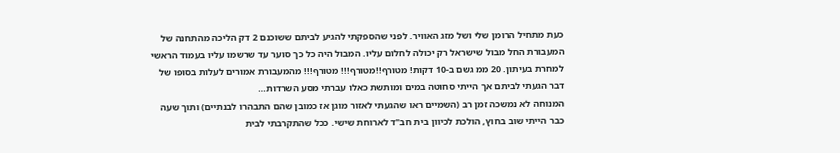כעת מתחיל הרומן שלי ושל מזג האוויר. לפני שהספקתי להגיע לביתם ששוכנם 2 דק הליכה מהתחנה של המעבורת החל מבול שישראל רק יכולה לחלום עליו. המבול היה כל כך סוער עד שרשמו עליו בעמוד הראשי למחרת בעיתון. 20 ממ גשם ב-10 דקות! מטורף!!מטורף!!! מטורף!!! מהמעבורת אמורים לעלות בסופו של דבר הגעתי לביתם אך הייתי סחוטה במים ומותשת כאלו עברתי מסע השרדות…
המנוחה לא נמשכה זמן רב (השמיים ראו שהגעתי לאזור מוגן אז כמובן שהם התבהרו לבנתיים) ותוך שעה כבר הייתי שוב בחוץ, הולכת לכיוון בית חב"ד לארוחת שישי. ככל שהתקרבתי לבית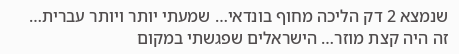שנמצא 2 דק הליכה מחוף בונדאי… שמעתי יותר ויותר עברית… זה היה קצת מוזר… הישראלים שפגשתי במקום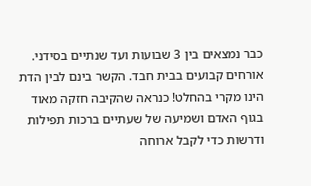כבר נמצאים בין 3 שבועות ועד שנתיים בסידני. אורחים קבועים בבית חבד. הקשר בינם לבין הדת הינו מקרי בהחלט! כנראה שהקיבה חזקה מאוד בגוף האדם ושמיעה של שעתיים ברכות תפילות ודרשות כדי לקבל ארוחה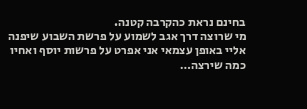בחינם נראת כהקרבה קטנה.
מי שרוצה דרך אגב לשמוע על פרשת השבוע שיפנה אליי באופן עצמאי אני אפרט על פרשות יוסף ואחיו כמה שירצה…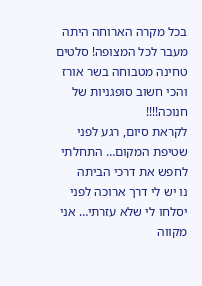בכל מקרה הארוחה היתה מעבר לכל המצופה! סלטים טחינה מטבוחה בשר אורז והכי חשוב סופגניות של חנוכה!!!!
לקראת סיום, רגע לפני שטיפת המקום… התחלתי לחפש את דרכי הביתה
נו יש לי דרך ארוכה לפני יסלחו לי שלא עזרתי… אני מקווה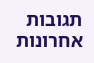תגובות אחרונות